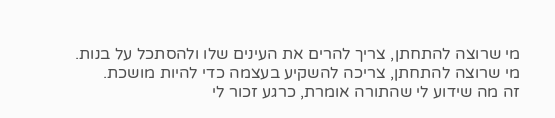מי שרוצה להתחתן, צריך להרים את העינים שלו ולהסתכל על בנות.
מי שרוצה להתחתן, צריכה להשקיע בעצמה כדי להיות מושכת.
זה מה שידוע לי שהתורה אומרת, כרגע זכור לי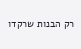רק הבנות שרקדו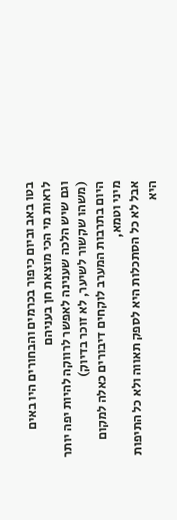בטו באב וביום כיפור בכרמים והבחורים היו באים לראות מי הכי מוצאת חן בעניהם
וגם שיש הלכה שענינה לאפשר לרווקה להיות יפה יותר (משהו שקשור לשיער, לא זוכר בדיוק)
היום בתרבות המערב לוקחים דיבורים כאלה למקום מיני וטמא,
אבל לא כל הסתכלות היא לספק תאווה ולא כל התיפות היא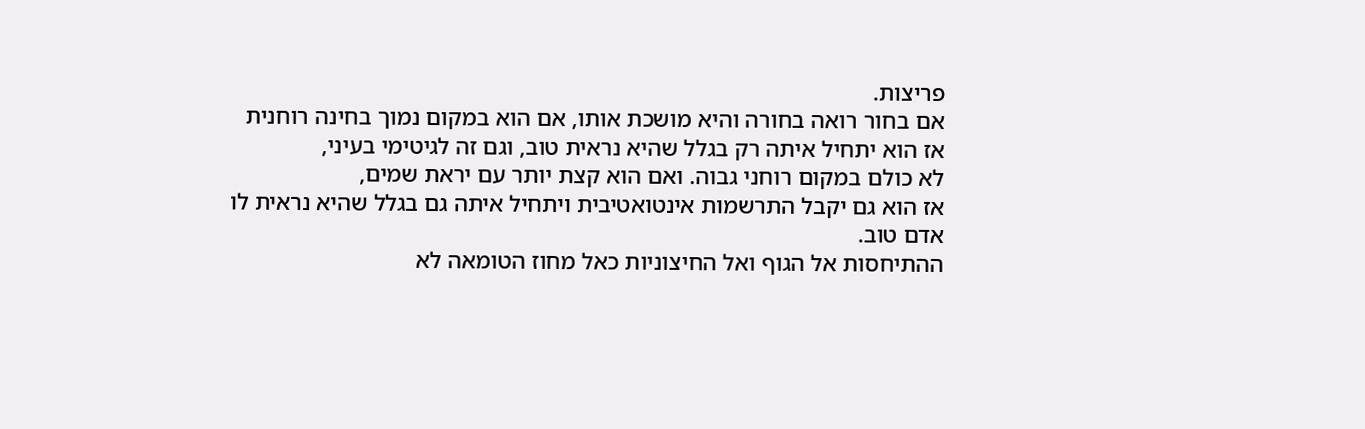פריצות.
אם בחור רואה בחורה והיא מושכת אותו, אם הוא במקום נמוך בחינה רוחנית
אז הוא יתחיל איתה רק בגלל שהיא נראית טוב, וגם זה לגיטימי בעיני,
לא כולם במקום רוחני גבוה. ואם הוא קצת יותר עם יראת שמים,
אז הוא גם יקבל התרשמות אינטואטיבית ויתחיל איתה גם בגלל שהיא נראית לו
אדם טוב.
ההתיחסות אל הגוף ואל החיצוניות כאל מחוז הטומאה לא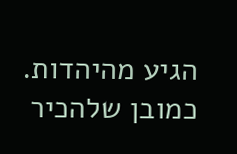הגיע מהיהדות.
כמובן שלהכיר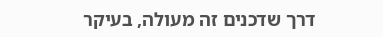דרך שדכנים זה מעולה, בעיקר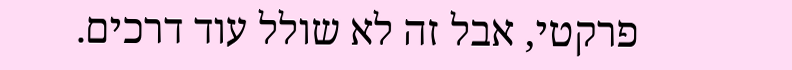פרקטי, אבל זה לא שולל עוד דרכים.